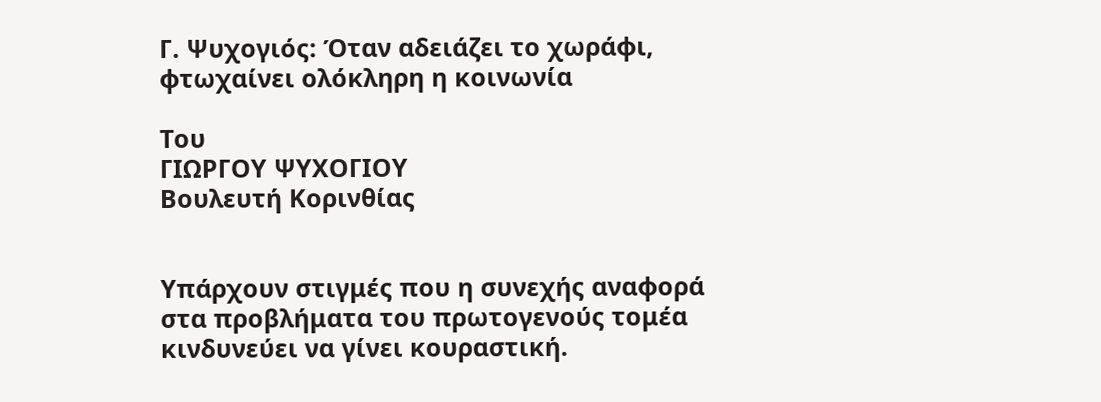Γ. Ψυχογιός: Όταν αδειάζει το χωράφι, φτωχαίνει ολόκληρη η κοινωνία

Του
ΓΙΩΡΓΟΥ ΨΥΧΟΓΙΟΥ
Βουλευτή Κορινθίας


Υπάρχουν στιγμές που η συνεχής αναφορά στα προβλήματα του πρωτογενούς τομέα κινδυνεύει να γίνει κουραστική.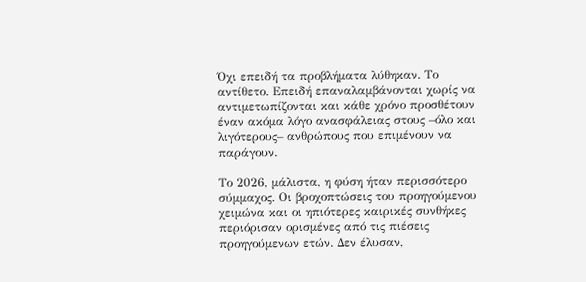Όχι επειδή τα προβλήματα λύθηκαν. Το αντίθετο. Επειδή επαναλαμβάνονται χωρίς να αντιμετωπίζονται και κάθε χρόνο προσθέτουν έναν ακόμα λόγο ανασφάλειας στους –όλο και λιγότερους– ανθρώπους που επιμένουν να παράγουν.

Το 2026, μάλιστα, η φύση ήταν περισσότερο σύμμαχος. Οι βροχοπτώσεις του προηγούμενου χειμώνα και οι ηπιότερες καιρικές συνθήκες περιόρισαν ορισμένες από τις πιέσεις προηγούμενων ετών. Δεν έλυσαν,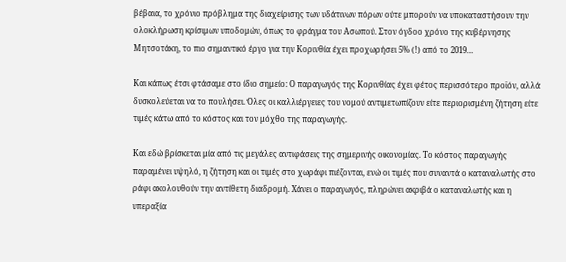βέβαια, το χρόνιο πρόβλημα της διαχείρισης των υδάτινων πόρων ούτε μπορούν να υποκαταστήσουν την ολοκλήρωση κρίσιμων υποδομών, όπως το φράγμα του Ασωπού. Στον όγδοο χρόνο της κυβέρνησης Μητσοτάκη, το πιο σημαντικό έργο για την Κορινθία έχει προχωρήσει 5% (!) από το 2019…

Και κάπως έτσι φτάσαμε στο ίδιο σημείο: Ο παραγωγός της Κορινθίας έχει φέτος περισσότερο προϊόν, αλλά δυσκολεύεται να το πουλήσει. Όλες οι καλλιέργειες του νομού αντιμετωπίζουν είτε περιορισμένη ζήτηση είτε τιμές κάτω από το κόστος και τον μόχθο της παραγωγής.

Και εδώ βρίσκεται μία από τις μεγάλες αντιφάσεις της σημερινής οικονομίας. Το κόστος παραγωγής παραμένει υψηλό, η ζήτηση και οι τιμές στο χωράφι πιέζονται, ενώ οι τιμές που συναντά ο καταναλωτής στο ράφι ακολουθούν την αντίθετη διαδρομή. Χάνει ο παραγωγός, πληρώνει ακριβά ο καταναλωτής και η υπεραξία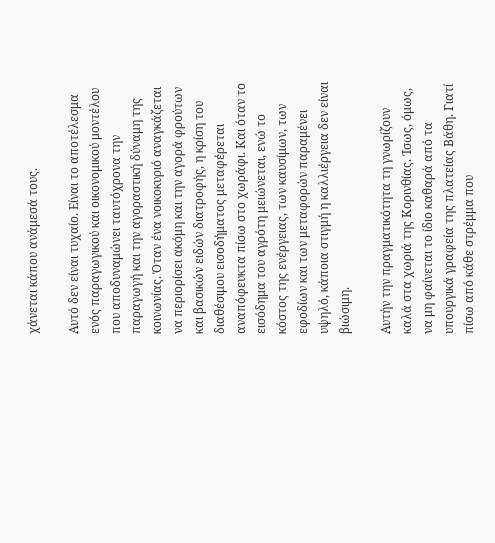χάνεται κάπου ανάμεσά τους.

Αυτό δεν είναι τυχαίο. Είναι το αποτέλεσμα ενός παραγωγικού και οικονομικού μοντέλου που αποδυναμώνει ταυτόχρονα την παραγωγή και την αγοραστική δύναμη της κοινωνίας. Όταν ένα νοικοκυριό αναγκάζεται να περιορίσει ακόμη και την αγορά φρούτων και βασικών ειδών διατροφής, η κρίση του διαθέσιμου εισοδήματος μεταφέρεται αναπόφευκτα πίσω στο χωράφι. Και όταν το εισόδημα του αγρότη μειώνεται, ενώ το κόστος της ενέργειας, των καυσίμων, των εφοδίων και των μεταφορών παραμένει υψηλό, κάποια στιγμή η καλλιέργεια δεν είναι βιώσιμη.

Αυτήν την πραγματικότητα τη γνωρίζουν καλά στα χωριά της Κορινθίας. Ίσως, όμως, να μη φαίνεται το ίδιο καθαρά από τα υπουργικά γραφεία της πλατείας Βάθη. Γιατί πίσω από κάθε στρέμμα που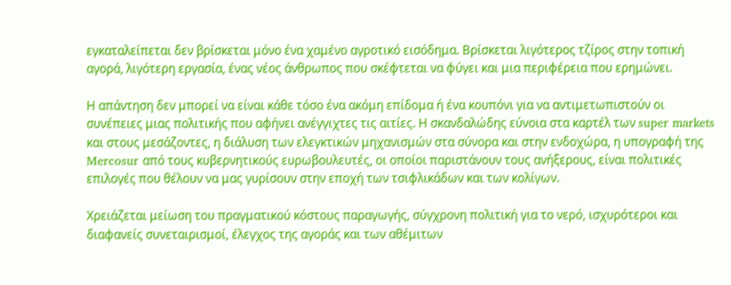εγκαταλείπεται δεν βρίσκεται μόνο ένα χαμένο αγροτικό εισόδημα. Βρίσκεται λιγότερος τζίρος στην τοπική αγορά, λιγότερη εργασία, ένας νέος άνθρωπος που σκέφτεται να φύγει και μια περιφέρεια που ερημώνει.

Η απάντηση δεν μπορεί να είναι κάθε τόσο ένα ακόμη επίδομα ή ένα κουπόνι για να αντιμετωπιστούν οι συνέπειες μιας πολιτικής που αφήνει ανέγγιχτες τις αιτίες. Η σκανδαλώδης εύνοια στα καρτέλ των super markets και στους μεσάζοντες, η διάλυση των ελεγκτικών μηχανισμών στα σύνορα και στην ενδοχώρα, η υπογραφή της Mercosur από τους κυβερνητικούς ευρωβουλευτές, οι οποίοι παριστάνουν τους ανήξερους, είναι πολιτικές επιλογές που θέλουν να μας γυρίσουν στην εποχή των τσιφλικάδων και των κολίγων.

Χρειάζεται μείωση του πραγματικού κόστους παραγωγής, σύγχρονη πολιτική για το νερό, ισχυρότεροι και διαφανείς συνεταιρισμοί, έλεγχος της αγοράς και των αθέμιτων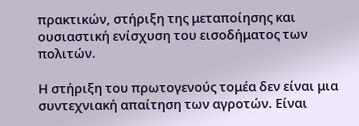πρακτικών, στήριξη της μεταποίησης και ουσιαστική ενίσχυση του εισοδήματος των πολιτών.

Η στήριξη του πρωτογενούς τομέα δεν είναι μια συντεχνιακή απαίτηση των αγροτών. Είναι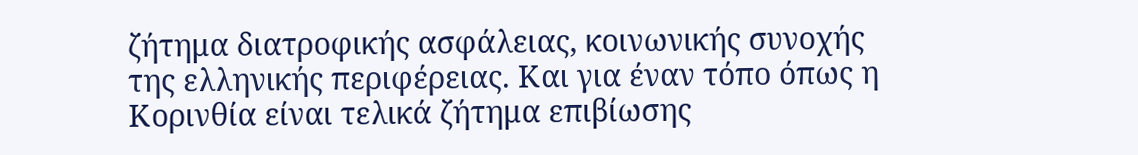ζήτημα διατροφικής ασφάλειας, κοινωνικής συνοχής της ελληνικής περιφέρειας. Και για έναν τόπο όπως η Κορινθία είναι τελικά ζήτημα επιβίωσης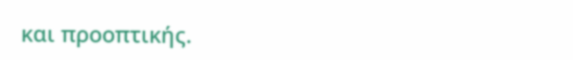και προοπτικής.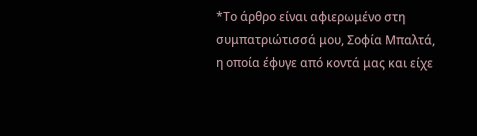*Το άρθρο είναι αφιερωμένο στη συμπατριώτισσά μου, Σοφία Μπαλτά, η οποία έφυγε από κοντά μας και είχε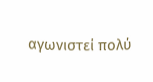αγωνιστεί πολύ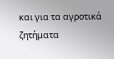και για τα αγροτικά ζητήματα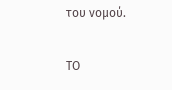του νομού.

ΤΟ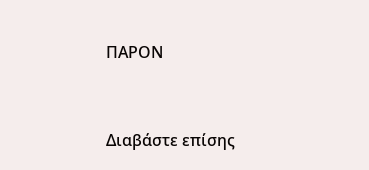ΠΑΡΟΝ



Διαβάστε επίσης